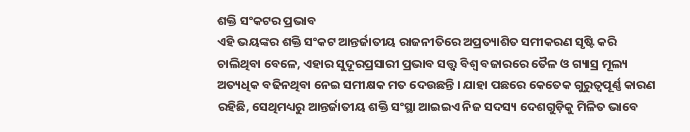ଶକ୍ତି ସଂକଟର ପ୍ରଭାବ
ଏହି ଭୟଙ୍କର ଶକ୍ତି ସଂକଟ ଆନ୍ତର୍ଜାତୀୟ ରାଜନୀତିରେ ଅପ୍ରତ୍ୟାଶିତ ସମୀକରଣ ସୃଷ୍ଟି କରି ଚାଲିଥିବା ବେଳେ, ଏହାର ସୁଦୂରପ୍ରସାରୀ ପ୍ରଭାବ ସତ୍ତ୍ବ ବିଶ୍ବ ବଜାରରେ ତୈଳ ଓ ଗ୍ୟାସ୍ର ମୂଲ୍ୟ ଅତ୍ୟଧିକ ବଢିନଥିବା ନେଇ ସମୀକ୍ଷକ ମତ ଦେଉଛନ୍ତି । ଯାହା ପଛରେ କେତେକ ଗୁରୁତ୍ବପୂର୍ଣ୍ଣ କାରଣ ରହିଛି, ସେଥିମଧ୍ୟରୁ ଆନ୍ତର୍ଜାତୀୟ ଶକ୍ତି ସଂସ୍ଥା ଆଇଇଏ ନିଜ ସଦସ୍ୟ ଦେଶଗୁଡ଼ିକୁ ମିଳିତ ଭାବେ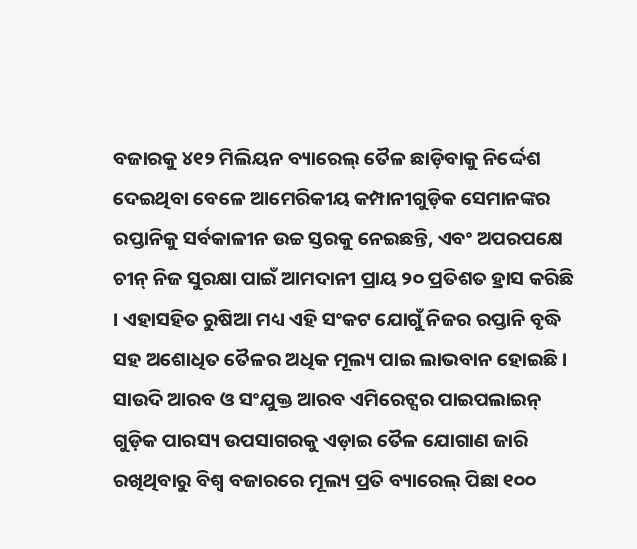ବଜାରକୁ ୪୧୨ ମିଲିୟନ ବ୍ୟାରେଲ୍ ତୈଳ ଛାଡ଼ିବାକୁ ନିର୍ଦ୍ଦେଶ ଦେଇଥିବା ବେଳେ ଆମେରିକୀୟ କମ୍ପାନୀଗୁଡ଼ିକ ସେମାନଙ୍କର ରପ୍ତାନିକୁ ସର୍ବକାଳୀନ ଉଚ୍ଚ ସ୍ତରକୁ ନେଇଛନ୍ତି, ଏବଂ ଅପରପକ୍ଷେ ଚୀନ୍ ନିଜ ସୁରକ୍ଷା ପାଇଁ ଆମଦାନୀ ପ୍ରାୟ ୨୦ ପ୍ରତିଶତ ହ୍ରାସ କରିଛି । ଏହାସହିତ ରୁଷିଆ ମଧ୍ୟ ଏହି ସଂକଟ ଯୋଗୁଁ ନିଜର ରପ୍ତାନି ବୃଦ୍ଧି ସହ ଅଶୋଧିତ ତୈଳର ଅଧିକ ମୂଲ୍ୟ ପାଇ ଲାଭବାନ ହୋଇଛି । ସାଉଦି ଆରବ ଓ ସଂଯୁକ୍ତ ଆରବ ଏମିରେଟ୍ସର ପାଇପଲାଇନ୍ ଗୁଡ଼ିକ ପାରସ୍ୟ ଉପସାଗରକୁ ଏଡ଼ାଇ ତୈଳ ଯୋଗାଣ ଜାରି ରଖିଥିବାରୁ ବିଶ୍ବ ବଜାରରେ ମୂଲ୍ୟ ପ୍ରତି ବ୍ୟାରେଲ୍ ପିଛା ୧୦୦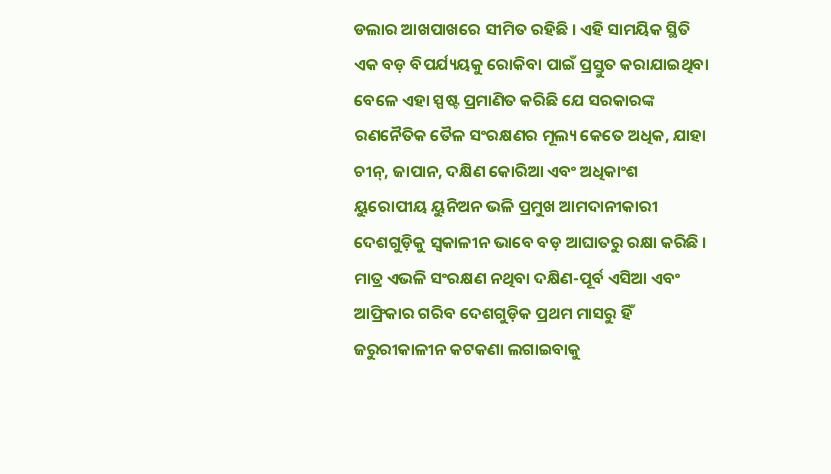ଡଲାର ଆଖପାଖରେ ସୀମିତ ରହିଛି । ଏହି ସାମୟିକ ସ୍ଥିତି ଏକ ବଡ଼ ବିପର୍ଯ୍ୟୟକୁ ରୋକିବା ପାଇଁ ପ୍ରସ୍ତୁତ କରାଯାଇଥିବା ବେଳେ ଏହା ସ୍ପଷ୍ଟ ପ୍ରମାଣିତ କରିଛି ଯେ ସରକାରଙ୍କ ରଣନୈତିକ ତୈଳ ସଂରକ୍ଷଣର ମୂଲ୍ୟ କେତେ ଅଧିକ, ଯାହା ଚୀନ୍, ଜାପାନ, ଦକ୍ଷିଣ କୋରିଆ ଏବଂ ଅଧିକାଂଶ ୟୁରୋପୀୟ ୟୁନିଅନ ଭଳି ପ୍ରମୁଖ ଆମଦାନୀକାରୀ ଦେଶଗୁଡ଼ିକୁ ସ୍ବକାଳୀନ ଭାବେ ବଡ଼ ଆଘାତରୁ ରକ୍ଷା କରିଛି । ମାତ୍ର ଏଭଳି ସଂରକ୍ଷଣ ନଥିବା ଦକ୍ଷିଣ-ପୂର୍ବ ଏସିଆ ଏବଂ ଆଫ୍ରିକାର ଗରିବ ଦେଶଗୁଡ଼ିକ ପ୍ରଥମ ମାସରୁ ହିଁ ଜରୁରୀକାଳୀନ କଟକଣା ଲଗାଇବାକୁ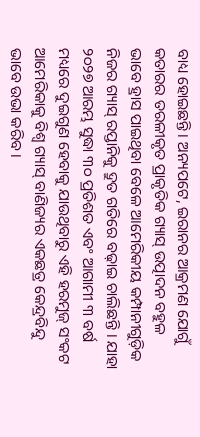ବାଧ୍ୟ ହୋଇଛନ୍ତି। ଅନ୍ୟପଟେ, ଇରାନର ଆକ୍ରମଣ ଯୋଗୁଁ କତାରର ତରଳୀକୃତ ପ୍ରାକୃତିକ ଗ୍ୟାସ୍ ଉତ୍ପାଦନ ବହୁଳ ଭାବେ ହ୍ରାସ ପାଇଥିବା ବେଳେ ଆମେରିକୀୟ କମ୍ପାନୀଗୁଡ଼ିକ ନିଜର ଗ୍ୟାସ୍ ରପ୍ତାନିକୁ ଦ୍ରୁତ ଗତିରେ ବଢ଼ାଇ ଚାଲିଛନ୍ତି । ଯାହା ୨୦୨୭ ଆରମ୍ଭ ସୁଦ୍ଧା ୩୦ ପ୍ରତିଶତ ଏବଂ ଆଗାମୀ ୩ ବର୍ଷ ମଧ୍ୟରେ ଦୁଇଗୁଣ ହେବାକୁ ଯାଉଥିବାରୁ ଏହି ହରମୁଜ୍ ସଂକଟ ଆମେରିକାକୁ ବିଶ୍ବ ଗ୍ୟାସ୍ ବାଣିଜ୍ୟର ଏକଛତ୍ର କେନ୍ଦ୍ରବିନ୍ଦୁ ଭାବେ ଉଭା କରିବ ।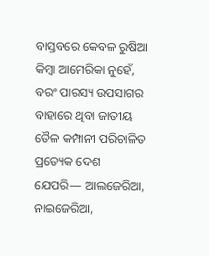ବାସ୍ତବରେ କେବଳ ରୁଷିଆ କିମ୍ବା ଆମେରିକା ନୁହେଁ, ବରଂ ପାରସ୍ୟ ଉପସାଗର ବାହାରେ ଥିବା ଜାତୀୟ ତୈଳ କମ୍ପାନୀ ପରିଚାଳିତ ପ୍ରତ୍ୟେକ ଦେଶ ଯେପରି— ଆଲଜେରିଆ, ନାଇଜେରିଆ,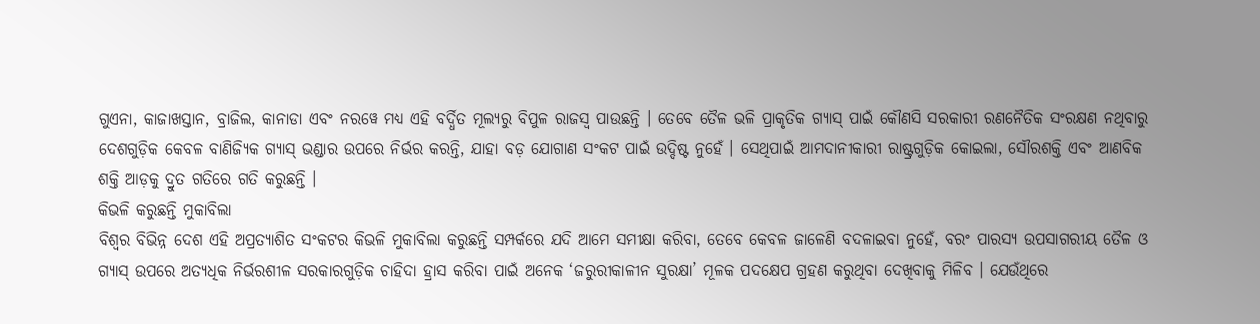ଗୁଏନା, କାଜାଖସ୍ତାନ, ବ୍ରାଜିଲ, କାନାଡା ଏବଂ ନରୱେ ମଧ୍ୟ ଏହି ବର୍ଦ୍ଧିତ ମୂଲ୍ୟରୁ ବିପୁଳ ରାଜସ୍ୱ ପାଉଛନ୍ତି । ତେବେ ତୈଳ ଭଳି ପ୍ରାକୃତିକ ଗ୍ୟାସ୍ ପାଇଁ କୌଣସି ସରକାରୀ ରଣନୈତିକ ସଂରକ୍ଷଣ ନଥିବାରୁ ଦେଶଗୁଡ଼ିକ କେବଳ ବାଣିଜ୍ୟିକ ଗ୍ୟାସ୍ ଭଣ୍ଡାର ଉପରେ ନିର୍ଭର କରନ୍ତି, ଯାହା ବଡ଼ ଯୋଗାଣ ସଂକଟ ପାଇଁ ଉଦ୍ଦିଷ୍ଟ ନୁହେଁ । ସେଥିପାଇଁ ଆମଦାନୀକାରୀ ରାଷ୍ଟ୍ରଗୁଡ଼ିକ କୋଇଲା, ସୌରଶକ୍ତି ଏବଂ ଆଣବିକ ଶକ୍ତି ଆଡ଼କୁ ଦ୍ରୁତ ଗତିରେ ଗତି କରୁଛନ୍ତି ।
କିଭଳି କରୁଛନ୍ତି ମୁକାବିଲା
ବିଶ୍ବର ବିଭିନ୍ନ ଦେଶ ଏହି ଅପ୍ରତ୍ୟାଶିତ ସଂକଟର କିଭଳି ମୁକାବିଲା କରୁଛନ୍ତି ସମ୍ପର୍କରେ ଯଦି ଆମେ ସମୀକ୍ଷା କରିବା, ତେବେ କେବଳ ଜାଳେଣି ବଦଳାଇବା ନୁହେଁ, ବରଂ ପାରସ୍ୟ ଉପସାଗରୀୟ ତୈଳ ଓ ଗ୍ୟାସ୍ ଉପରେ ଅତ୍ୟଧିକ ନିର୍ଭରଶୀଳ ସରକାରଗୁଡ଼ିକ ଚାହିଦା ହ୍ରାସ କରିବା ପାଇଁ ଅନେକ ‘ଜରୁରୀକାଳୀନ ସୁରକ୍ଷା’ ମୂଳକ ପଦକ୍ଷେପ ଗ୍ରହଣ କରୁଥିବା ଦେଖିବାକୁ ମିଳିବ । ଯେଉଁଥିରେ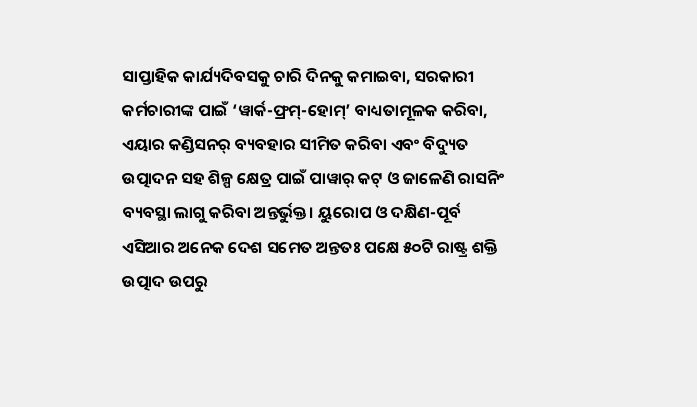ସାପ୍ତାହିକ କାର୍ଯ୍ୟଦିବସକୁ ଚାରି ଦିନକୁ କମାଇବା, ସରକାରୀ କର୍ମଚାରୀଙ୍କ ପାଇଁ ‘ୱାର୍କ-ଫ୍ରମ୍-ହୋମ୍’ ବାଧ୍ୟତାମୂଳକ କରିବା, ଏୟାର କଣ୍ଡିସନର୍ ବ୍ୟବହାର ସୀମିତ କରିବା ଏବଂ ବିଦ୍ୟୁତ ଉତ୍ପାଦନ ସହ ଶିଳ୍ପ କ୍ଷେତ୍ର ପାଇଁ ପାୱାର୍ କଟ୍ ଓ ଜାଳେଣି ରାସନିଂ ବ୍ୟବସ୍ଥା ଲାଗୁ କରିବା ଅନ୍ତର୍ଭୁକ୍ତ। ୟୁରୋପ ଓ ଦକ୍ଷିଣ-ପୂର୍ବ ଏସିଆର ଅନେକ ଦେଶ ସମେତ ଅନ୍ତତଃ ପକ୍ଷେ ୫୦ଟି ରାଷ୍ଟ୍ର ଶକ୍ତି ଉତ୍ପାଦ ଉପରୁ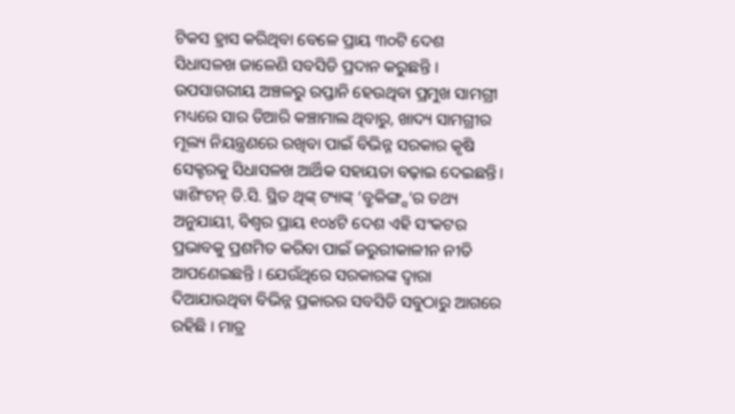ଟିକସ ହ୍ରାସ କରିଥିବା ବେଳେ ପ୍ରାୟ ୩୦ଟି ଦେଶ ସିଧାସଳଖ ଜାଳେଣି ସବସିଡି ପ୍ରଦାନ କରୁଛନ୍ତି । ଉପସାଗରୀୟ ଅଞ୍ଚଳରୁ ରପ୍ତାନି ହେଉଥିବା ପ୍ରମୁଖ ସାମଗ୍ରୀ ମଧ୍ୟରେ ସାର ତିଆରି କଞ୍ଚାମାଲ ଥିବାରୁ, ଖାଦ୍ୟ ସାମଗ୍ରୀର ମୂଲ୍ୟ ନିୟନ୍ତ୍ରଣରେ ରଖିବା ପାଇଁ ବିଭିନ୍ନ ସରକାର କୃଷି ସେକ୍ଟରକୁ ସିଧାସଳଖ ଆର୍ଥିକ ସହାୟତା ବଢ଼ାଇ ଦେଇଛନ୍ତି। ୱାଶିଂଟନ୍ ଡି.ସି. ସ୍ଥିତ ଥିଙ୍କ୍ ଟ୍ୟାଙ୍କ୍ ‘ବ୍ରୁକିଙ୍ଗ୍ସ’ର ତଥ୍ୟ ଅନୁଯାୟୀ, ବିଶ୍ବର ପ୍ରାୟ ୧୦୪ଟି ଦେଶ ଏହି ସଂକଟର ପ୍ରଭାବକୁ ପ୍ରଶମିତ କରିବା ପାଇଁ ଜରୁରୀକାଳୀନ ନୀତି ଆପଣେଇଛନ୍ତି । ଯେଉଁଥିରେ ସରକାରଙ୍କ ଦ୍ବାରା ଦିଆଯାଉଥିବା ବିଭିନ୍ନ ପ୍ରକାରର ସବସିଡି ସବୁଠାରୁ ଆଗରେ ରହିଛି । ମାତ୍ର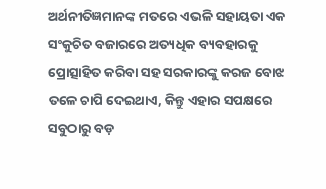ଅର୍ଥନୀତିଜ୍ଞମାନଙ୍କ ମତରେ ଏଭଳି ସହାୟତା ଏକ ସଂକୁଚିତ ବଜାରରେ ଅତ୍ୟଧିକ ବ୍ୟବହାରକୁ ପ୍ରୋତ୍ସାହିତ କରିବା ସହ ସରକାରଙ୍କୁ କରଜ ବୋଝ ତଳେ ଚାପି ଦେଇଥାଏ, କିନ୍ତୁ ଏହାର ସପକ୍ଷରେ ସବୁଠାରୁ ବଡ଼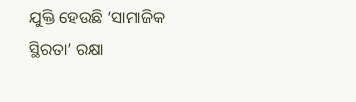ଯୁକ୍ତି ହେଉଛି ‘ସାମାଜିକ ସ୍ଥିରତା’ ରକ୍ଷା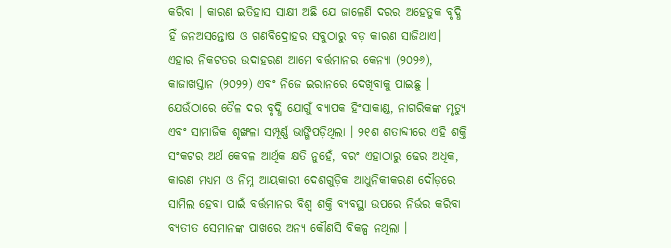କରିବା । କାରଣ ଇତିହାସ ସାକ୍ଷୀ ଅଛି ଯେ ଜାଳେଣି ଦରର ଅହେତୁକ ବୃଦ୍ଧି ହିଁ ଜନଅସନ୍ତୋଷ ଓ ଗଣବିଦ୍ରୋହର ସବୁଠାରୁ ବଡ଼ କାରଣ ସାଜିଥାଏ। ଏହାର ନିକଟତର ଉଦାହରଣ ଆମେ ବର୍ତ୍ତମାନର କେନ୍ୟା (୨୦୨୬), କାଜାଖସ୍ତାନ (୨୦୨୨) ଏବଂ ନିଜେ ଇରାନରେ ଦେଖିବାକୁ ପାଇଛୁ । ଯେଉଁଠାରେ ତୈଳ ଦର ବୃଦ୍ଧି ଯୋଗୁଁ ବ୍ୟାପକ ହିଂସାକାଣ୍ଡ, ନାଗରିକଙ୍କ ମୃତ୍ୟୁ ଏବଂ ସାମାଜିକ ଶୃଙ୍ଖଳା ସମ୍ପୂର୍ଣ୍ଣ ଭାଙ୍ଗିପଡ଼ିଥିଲା । ୨୧ଶ ଶତାବ୍ଦୀରେ ଏହି ଶକ୍ତି ସଂକଟର ଅର୍ଥ କେବଳ ଆର୍ଥିକ କ୍ଷତି ନୁହେଁ, ବରଂ ଏହାଠାରୁ ଢେର ଅଧିକ, କାରଣ ମଧ୍ୟମ ଓ ନିମ୍ନ ଆୟକାରୀ ଦେଶଗୁଡ଼ିକ ଆଧୁନିକୀକରଣ ଦୌଡ଼ରେ ସାମିଲ ହେବା ପାଇଁ ବର୍ତ୍ତମାନର ବିଶ୍ବ ଶକ୍ତି ବ୍ୟବସ୍ଥା ଉପରେ ନିର୍ଭର କରିବା ବ୍ୟତୀତ ସେମାନଙ୍କ ପାଖରେ ଅନ୍ୟ କୌଣସି ବିକଳ୍ପ ନଥିଲା ।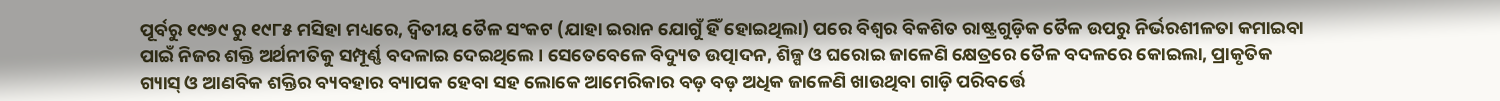ପୂର୍ବରୁ ୧୯୭୯ ରୁ ୧୯୮୫ ମସିହା ମଧ୍ୟରେ, ଦ୍ବିତୀୟ ତୈଳ ସଂକଟ (ଯାହା ଇରାନ ଯୋଗୁଁ ହିଁ ହୋଇଥିଲା) ପରେ ବିଶ୍ବର ବିକଶିତ ରାଷ୍ଟ୍ରଗୁଡ଼ିକ ତୈଳ ଉପରୁ ନିର୍ଭରଶୀଳତା କମାଇବା ପାଇଁ ନିଜର ଶକ୍ତି ଅର୍ଥନୀତିକୁ ସମ୍ପୂର୍ଣ୍ଣ ବଦଳାଇ ଦେଇଥିଲେ । ସେତେବେଳେ ବିଦ୍ୟୁତ ଉତ୍ପାଦନ, ଶିଳ୍ପ ଓ ଘରୋଇ ଜାଳେଣି କ୍ଷେତ୍ରରେ ତୈଳ ବଦଳରେ କୋଇଲା, ପ୍ରାକୃତିକ ଗ୍ୟାସ୍ ଓ ଆଣବିକ ଶକ୍ତିର ବ୍ୟବହାର ବ୍ୟାପକ ହେବା ସହ ଲୋକେ ଆମେରିକାର ବଡ଼ ବଡ଼ ଅଧିକ ଜାଳେଣି ଖାଉଥିବା ଗାଡ଼ି ପରିବର୍ତ୍ତେ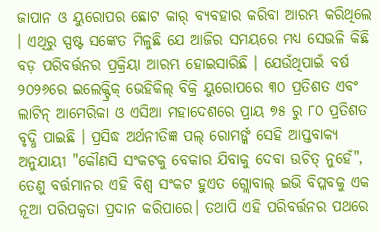ଜାପାନ ଓ ୟୁରୋପର ଛୋଟ କାର୍ ବ୍ୟବହାର କରିବା ଆରମ୍ଭ କରିଥିଲେ । ଏଥିରୁ ସ୍ପଷ୍ଟ ସଙ୍କେତ ମିଳୁଛି ଯେ ଆଜିର ସମୟରେ ମଧ୍ୟ ସେଭଳି କିଛି ବଡ଼ ପରିବର୍ତ୍ତନର ପ୍ରକ୍ରିୟା ଆରମ୍ଭ ହୋଇସାରିଛି । ଯେଉଁଥିପାଇଁ ବର୍ଷ ୨୦୨୬ରେ ଇଲେକ୍ଟ୍ରିକ୍ ଭେହିକିଲ୍ ବିକ୍ରି ୟୁରୋପରେ ୩୦ ପ୍ରତିଶତ ଏବଂ ଲାଟିନ୍ ଆମେରିକା ଓ ଏସିଆ ମହାଦେଶରେ ପ୍ରାୟ ୭୫ ରୁ ୮୦ ପ୍ରତିଶତ ବୃଦ୍ଧି ପାଇଛି । ପ୍ରସିଦ୍ଧ ଅର୍ଥନୀତିଜ୍ଞ ପଲ୍ ରୋମର୍ଙ୍କ ସେହି ଆପ୍ତବାକ୍ୟ ଅନୁଯାୟୀ "କୌଣସି ସଂକଟକୁ ବେକାର ଯିବାକୁ ଦେବା ଉଚିତ୍ ନୁହେଁ", ତେଣୁ ବର୍ତ୍ତମାନର ଏହି ବିଶ୍ବ ସଂକଟ ହୁଏତ ଗ୍ଲୋବାଲ୍ ଇଭି ବିପ୍ଳବକୁ ଏକ ନୂଆ ପରିପକ୍ବତା ପ୍ରଦାନ କରିପାରେ। ତଥାପି ଏହି ପରିବର୍ତ୍ତନର ପଥରେ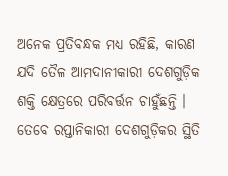ଅନେକ ପ୍ରତିବନ୍ଧକ ମଧ୍ୟ ରହିଛି, କାରଣ ଯଦି ତୈଳ ଆମଦାନୀକାରୀ ଦେଶଗୁଡ଼ିକ ଶକ୍ତି କ୍ଷେତ୍ରରେ ପରିବର୍ତ୍ତନ ଚାହୁଁଛନ୍ତି । ତେବେ ରପ୍ତାନିକାରୀ ଦେଶଗୁଡ଼ିକର ସ୍ଥିତି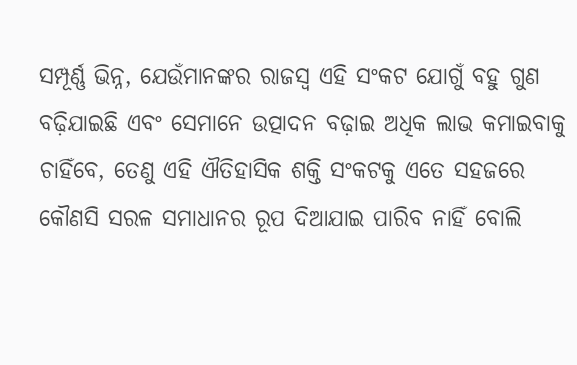ସମ୍ପୂର୍ଣ୍ଣ ଭିନ୍ନ, ଯେଉଁମାନଙ୍କର ରାଜସ୍ୱ ଏହି ସଂକଟ ଯୋଗୁଁ ବହୁ ଗୁଣ ବଢ଼ିଯାଇଛି ଏବଂ ସେମାନେ ଉତ୍ପାଦନ ବଢ଼ାଇ ଅଧିକ ଲାଭ କମାଇବାକୁ ଚାହିଁବେ, ତେଣୁ ଏହି ଐତିହାସିକ ଶକ୍ତି ସଂକଟକୁ ଏତେ ସହଜରେ କୌଣସି ସରଳ ସମାଧାନର ରୂପ ଦିଆଯାଇ ପାରିବ ନାହିଁ ବୋଲି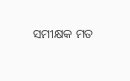ସମୀକ୍ଷକ ମତ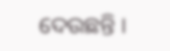ଦେଉଛନ୍ତି ।